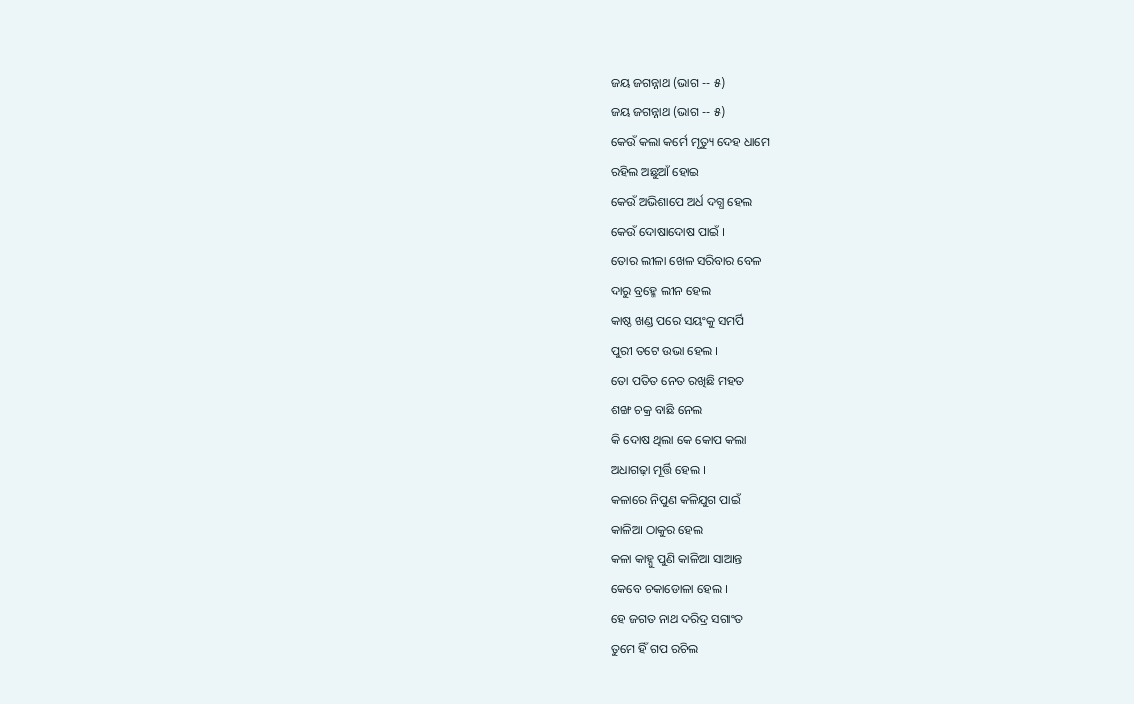ଜୟ ଜଗନ୍ନାଥ (ଭାଗ -- ୫)
ଜୟ ଜଗନ୍ନାଥ (ଭାଗ -- ୫)
କେଉଁ କଲା କର୍ମେ ମୃତ୍ୟୁ ଦେହ ଧାମେ
ରହିଲ ଅଛୁଆଁ ହୋଇ
କେଉଁ ଅଭିଶାପେ ଅର୍ଧ ଦଗ୍ଧ ହେଲ
କେଉଁ ଦୋଷାଦୋଷ ପାଇଁ ।
ତୋର ଲୀଳା ଖେଳ ସରିବାର ବେଳ
ଦାରୁ ବ୍ରହ୍ମେ ଲୀନ ହେଲ
କାଷ୍ଠ ଖଣ୍ଡ ପରେ ସୟଂକୁ ସମର୍ପି
ପୁରୀ ତଟେ ଉଭା ହେଲ ।
ତୋ ପତିତ ନେତ ରଖିଛି ମହତ
ଶଙ୍ଖ ଚକ୍ର ବାଛି ନେଲ
କି ଦୋଷ ଥିଲା କେ କୋପ କଲା
ଅଧାଗଢ଼ା ମୂର୍ତ୍ତି ହେଲ ।
କଳାରେ ନିପୁଣ କଳିଯୁଗ ପାଇଁ
କାଳିଆ ଠାକୁର ହେଲ
କଳା କାହ୍ନୁ ପୁଣି କାଳିଆ ସାଆନ୍ତ
କେବେ ଚକାଡୋଳା ହେଲ ।
ହେ ଜଗତ ନାଥ ଦରିଦ୍ର ସଗାଂତ
ତୁମେ ହିଁ ଗପ ରଚିଲ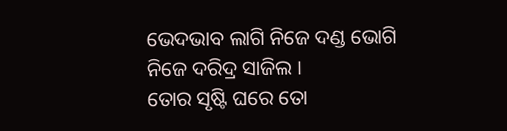ଭେଦଭାବ ଲାଗି ନିଜେ ଦଣ୍ଡ ଭୋଗି
ନିଜେ ଦରିଦ୍ର ସାଜିଲ ।
ତୋର ସୃଷ୍ଟି ଘରେ ତୋ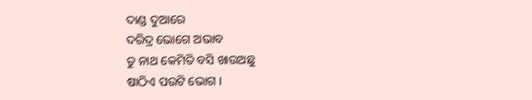ଦାଣ୍ଡ ଦୁଆରେ
ଦରିଦ୍ର ଭୋଗେ ଅଭାବ
ତୁ ନାଥ କେମିତି ବସି ଖାଉଅଛୁ
ଷାଠିଏ ପଉଟି ଭୋଗ ।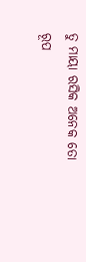ତୁ ମାୟା ରସିକ ଅନେକ ତୋ ରୂପ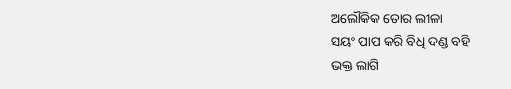ଅଲୌକିକ ତୋର ଲୀଳା
ସୟଂ ପାପ କରି ବିଧି ଦଣ୍ଡ ବହି
ଭକ୍ତ ଲାଗି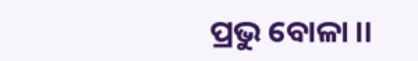ପ୍ରଭୁ ବୋଳା ।।